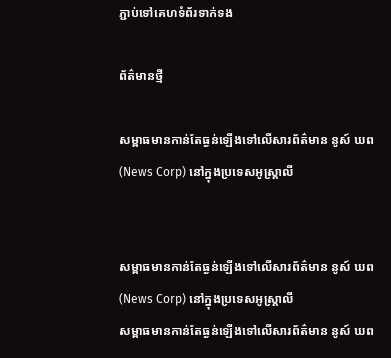ភ្ជាប់ទៅគេហទំព័រទាក់ទង

ព័ត៌មានថ្មី

សម្ពាធមានកាន់តែធ្ងន់ឡើងទៅលើសារព័ត៌មាន នូស៍ ឃព (News Corp) នៅក្នុងប្រទេសអូស្រ្តាលី


សម្ពាធមានកាន់តែធ្ងន់ឡើងទៅលើសារព័ត៌មាន នូស៍ ឃព (News Corp) នៅក្នុងប្រទេសអូស្រ្តាលី
សម្ពាធមានកាន់តែធ្ងន់ឡើងទៅលើសារព័ត៌មាន នូស៍ ឃព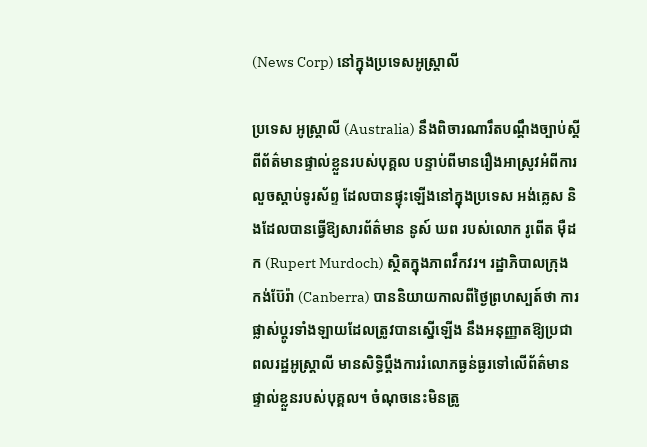(News Corp) នៅក្នុងប្រទេសអូស្រ្តាលី

ប្រទេស អូស្រ្តាលី (Australia) នឹងពិចារណារឹតបណ្តឹងច្បាប់ស្តីពីព័ត៌មានផ្ទាល់ខ្លួនរបស់បុគ្គល បន្ទាប់ពីមានរឿងអាស្រូវអំពីការលួចស្តាប់ទូរស័ព្ទ ដែលបានផ្ទុះឡើងនៅក្នុងប្រទេស អង់គ្លេស និងដែលបានធ្វើឱ្យសារព័ត៌មាន នូស៍ ឃព របស់លោក រូពើត ម៉ឺដក (Rupert Murdoch) ស្ថិតក្នុងភាពវឹកវរ។ រដ្ឋាភិបាលក្រុង កង់ប៊ែរ៉ា (Canberra) បាននិយាយកាលពីថ្ងៃព្រហស្បត៍ថា ការផ្លាស់ប្តូរទាំងឡាយដែលត្រូវបានស្នើឡើង នឹងអនុញ្ញាតឱ្យប្រជាពលរដ្ឋអូស្រ្តាលី មានសិទ្ធិប្តឹងការរំលោភធ្ងន់ធ្ងរទៅលើព័ត៌មានផ្ទាល់ខ្លួនរបស់បុគ្គល។ ចំណុចនេះមិនត្រូ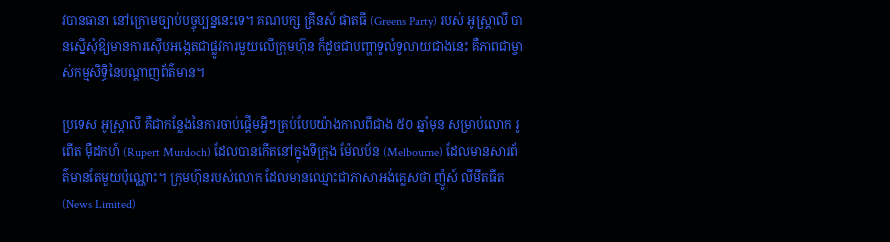វបានធានា នៅក្រោមច្បាប់បច្ចុប្បន្ននេះទេ។ គណបក្ស គ្រីនស៍ ផាតធី (Greens Party) របស់ អូស្រ្តាលី បានស្នើសុំឱ្យមានការស៊ើបអង្កេតជាផ្លូវការមួយលើក្រុមហ៊ុន ក៏ដូចជាបញ្ហាទូលំទូលាយជាងនេះ គឺភាពជាម្ចាស់កម្មសិទ្ធិនៃបណ្តាញព័ត៌មាន។

ប្រទេស អូស្រ្តាលី គឺជាកន្លែងនៃការចាប់ផ្តើមអ្វីៗគ្រប់បែបយ៉ាងកាលពីជាង ៥០ ឆ្នាំមុន សម្រាប់លោក រូពើត ម៉ឺដកហ៍ (Rupert Murdoch) ដែលបានកើតនៅក្នុងទីក្រុង ម៉ែលប័ន (Melbourne) ដែលមានសារព័ត៌មានតែមួយប៉ុណ្ណោះ។ ក្រុមហ៊ុនរបស់លោក ដែលមានឈ្មោះជាភាសាអង់គ្លេសថា ញ៉ូស៍ លីមីតធីត (News Limited)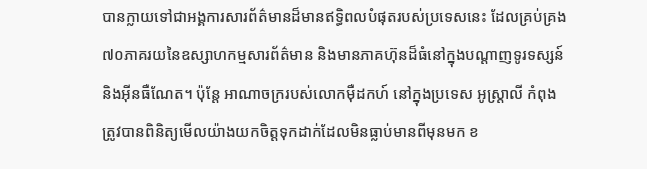បានក្លាយទៅជាអង្គការសារព័ត៌មានដ៏មានឥទ្ធិពលបំផុតរបស់ប្រទេសនេះ ដែលគ្រប់គ្រង៧០ភាគរយនៃឧស្សាហកម្មសារព័ត៌មាន និងមានភាគហ៊ុនដ៏ធំនៅក្នុងបណ្តាញទូរទស្សន៍និងអ៊ីនធឺណែត។ ប៉ុន្តែ អាណាចក្ររបស់លោកម៉ឺដកហ៍ នៅក្នុងប្រទេស អូស្រ្តាលី កំពុងត្រូវបានពិនិត្យមើលយ៉ាងយកចិត្តទុកដាក់ដែលមិនធ្លាប់មានពីមុនមក ខ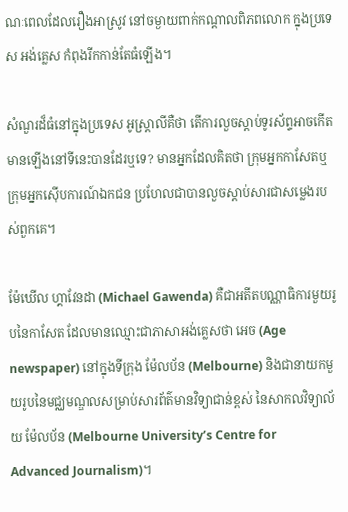ណៈពេលដែលរឿងអាស្រូវ នៅចម្ងាយពាក់កណ្តាលពិភពលោក ក្នុងប្រទេស អង់គ្លេស កំពុងរីកកាន់តែធំឡើង។

សំណួរដ៏ធំនៅក្នុងប្រទេស អូស្រ្តាលីគឺថា តើការលួចស្តាប់ទូរស័ព្ទអាចកើតមានឡើងនៅទីនេះបានដែរឬទេ? មានអ្នកដែលគិតថា ក្រុមអ្នកកាសែតឬក្រុមអ្នកស៊ើបការណ៍ឯកជន ប្រហែលជាបានលួចស្តាប់សារជាសម្លេងរបស់ពួកគេ។

ម៉ែឃើល ហ្គាវែនដា (Michael Gawenda) គឺជាអតីតបណ្ណាធិការមួយរូបនៃកាសែត ដែលមានឈ្មោះជាភាសាអង់គ្លេសថា អេច (Age newspaper) នៅក្នុងទីក្រុង ម៉ែលប័ន (Melbourne) និងជានាយកមួយរូបនៃមជ្ឈមណ្ឌលសម្រាប់សារព័ត៌មានវិទ្យាជាន់ខ្ពស់ នៃសាកលវិទ្យាល័យ ម៉ែលប័ន (Melbourne University’s Centre for Advanced Journalism)។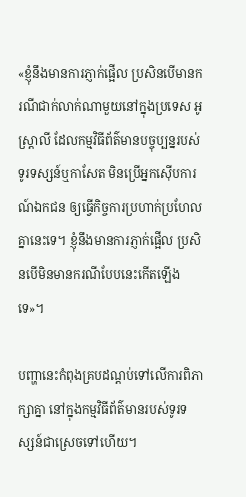«ខ្ញុំនឹងមានការភ្ញាក់ផ្អើល ប្រសិនបើមានករណីជាក់លាក់ណាមួយនៅក្នុងប្រទេស អូស្រ្តាលី ដែលកម្មវិធីព័ត៌មានបច្ចុប្បន្នរបស់ទូរទស្សន៍ឬកាសែត មិនប្រើអ្នកស៊ើបការណ៍ឯកជន ឲ្យធ្វើកិច្ចការប្រហាក់ប្រហែលគ្នានេះទេ។ ខ្ញុំនឹងមានការភ្ញាក់ផ្អើល ប្រសិនបើមិនមានករណីបែបនេះកើតឡើងទេ»។

បញ្ហានេះកំពុងគ្របដណ្តប់ទៅលើការពិភាក្សាគ្នា នៅក្នុងកម្មវិធីព័ត៌មានរបស់ទូរទស្សន៍ជាស្រេចទៅហើយ។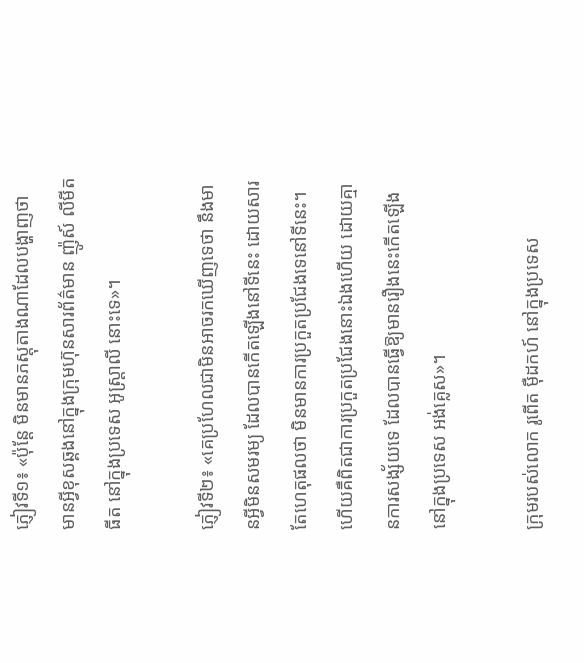ភ្ញៀវទី១៖ «ប៉ុន្តែ មិនមានភស្តុតាងណាដែលបង្ហាញថា មានអ្វីខុសឆ្គងនៅក្នុងក្រុមហ៊ុនសារព័ត៌មាន ញ៉ូស៍ លីមីតធីត នៅក្នុងប្រទេស អូស្រ្តាលី នោះទេ»។

ភ្ញៀវទី២៖ «គេប្រហែលជាមិនអាចរកឃើញទេថា នឹងមានអ្វីមិនសមរម្យ ដែលបានកើតឡើងនៅទីនេះ ដោយសារតែហេតុផលថា មិនមានការប្រកួតប្រជែងទេនៅទីនេះ។ ហើយគឺពិតជាការប្រកួតប្រជែងនោះឯងហើយ ដោយគ្មានការសង្ស័យទេ ដែលបានធ្វើឱ្យមានរឿងនេះកើតឡើង នៅក្នុងប្រទេស អង់គ្លេស»។

ក្រុមរបស់លោក រូពើត ម៉ឺដកហ៍ នៅក្នុងប្រទេស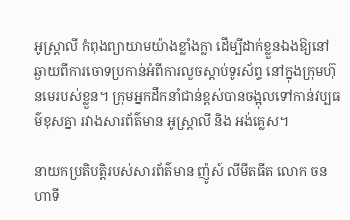អូស្រ្តាលី កំពុងព្យាយាមយ៉ាងខ្លាំងក្លា ដើម្បីដាក់ខ្លួនឯងឱ្យនៅឆ្ងាយពីការចោទប្រកាន់អំពីការលួចស្តាប់ទូរស័ព្ទ នៅក្នុងក្រុមហ៊ុនមេរបស់ខ្លួន។ ក្រុមអ្នកដឹកនាំជាន់ខ្ពស់បានចង្អុលទៅកាន់វប្បធម៌ខុសគ្នា រវាងសារព័ត៌មាន អូស្រ្តាលី និង អង់គ្លេស។

នាយកប្រតិបត្តិរបស់សារព័ត៌មាន ញ៉ូស៍ លីមីតធីត លោក ចន ហាទី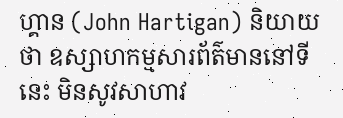ហ្គាន (John Hartigan) និយាយថា ឧស្សាហកម្មសារព័ត៌មាននៅទីនេះ មិនសូវសាហាវ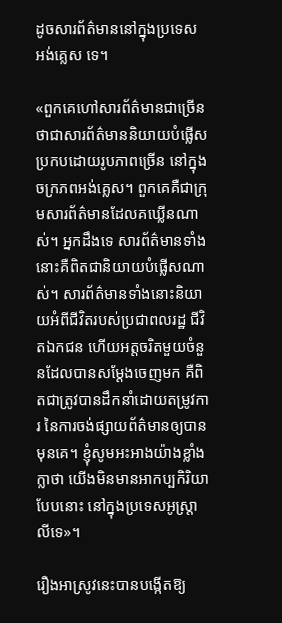ដូចសារព័ត៌មាននៅក្នុងប្រទេស អង់គ្លេស ទេ។

«ពួកគេហៅសារព័ត៌មានជាច្រើន ថាជាសារព័ត៌មាននិយាយបំផ្លើសប្រកបដោយរូបភាពច្រើន នៅក្នុងចក្រភពអង់គ្លេស។ ពួកគេគឺជាក្រុមសារព័ត៌មានដែលគឃ្លើនណាស់។ អ្នកដឹងទេ សារព័ត៌មានទាំងនោះគឺពិតជានិយាយបំផ្លើសណាស់។ សារព័ត៌មានទាំងនោះនិយាយអំពីជីវិតរបស់ប្រជាពលរដ្ឋ ជីវិតឯកជន ហើយអត្តចរិតមួយចំនួនដែលបានសម្តែងចេញមក គឺពិតជាត្រូវបានដឹកនាំដោយតម្រូវការ នៃការចង់ផ្សាយព័ត៌មានឲ្យបានមុនគេ។ ខ្ញុំសូមអះអាងយ៉ាងខ្លាំងក្លាថា យើងមិនមានអាកប្បកិរិយាបែបនោះ នៅក្នុងប្រទេសអូស្រ្តាលីទេ»។

រឿងអាស្រូវនេះបានបង្កើតឱ្យ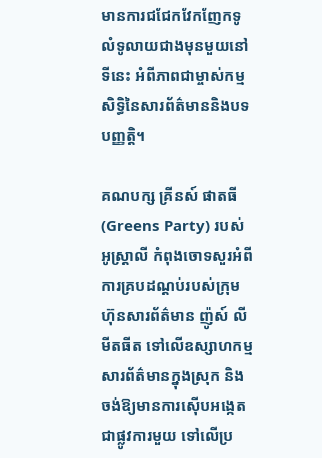មានការជជែកវែកញែកទូលំទូលាយជាងមុនមួយនៅទីនេះ អំពីភាពជាម្ចាស់កម្មសិទ្ធិនៃសារព័ត៌មាននិងបទបញ្ញត្តិ។

គណបក្ស គ្រីនស៍ ផាតធី (Greens Party) របស់ អូស្រ្តាលី កំពុងចោទសួរអំពីការគ្របដណ្តប់របស់ក្រុមហ៊ុនសារព័ត៌មាន ញ៉ូស៍ លីមីតធីត ទៅលើឧស្សាហកម្មសារព័ត៌មានក្នុងស្រុក និងចង់ឱ្យមានការស៊ើបអង្កេតជាផ្លូវការមួយ ទៅលើប្រ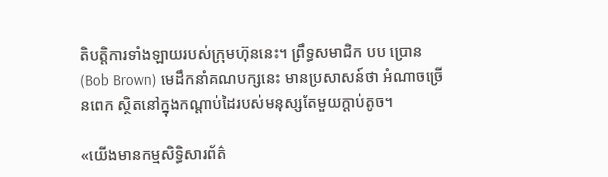តិបត្តិការទាំងឡាយរបស់ក្រុមហ៊ុននេះ។ ព្រឹទ្ធសមាជិក បប ប្រោន (Bob Brown) មេដឹកនាំគណបក្សនេះ មានប្រសាសន៍ថា អំណាចច្រើនពេក ស្ថិតនៅក្នុងកណ្តាប់ដៃរបស់មនុស្សតែមួយក្តាប់តូច។

«យើងមានកម្មសិទ្ធិសារព័ត៌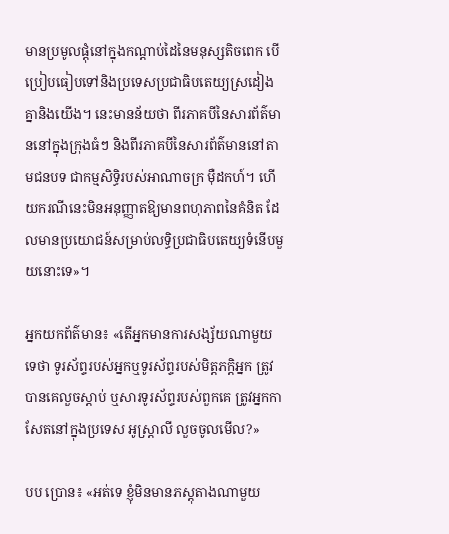មានប្រមូលផ្តុំនៅក្នុងកណ្តាប់ដៃនៃមនុស្សតិចពេក បើប្រៀបធៀបទៅនិងប្រទេសប្រជាធិបតេយ្យស្រដៀងគ្នានិងយើង។ នេះមានន័យថា ពីរភាគបីនៃសារព័ត៌មាននៅក្នុងក្រុងធំៗ និងពីរភាគបីនៃសារព័ត៌មាននៅតាមជនបទ ជាកម្មសិទ្ធិរបស់អាណាចក្រ ម៉ឺដកហ៍។ ហើយករណីនេះមិនអនុញ្ញាតឱ្យមានពហុភាពនៃគំនិត ដែលមានប្រយោជន៍សម្រាប់លទ្ធិប្រជាធិបតេយ្យទំនើបមួយនោះទេ»។

អ្នកយកព័ត៌មាន៖ «តើអ្នកមានការសង្ស័យណាមួយទេថា ទូរស័ព្ទរបស់អ្នកឬទូរស័ព្ទរបស់មិត្តភក្តិអ្នក ត្រូវបានគេលួចស្តាប់ ឬសារទូរស័ព្ទរបស់ពួកគេ ត្រូវអ្នកកាសែតនៅក្នុងប្រទេស អូស្រ្តាលី លួចចូលមើល?»

បប ប្រោន៖ «អត់ទេ ខ្ញុំមិនមានភស្តុតាងណាមួយ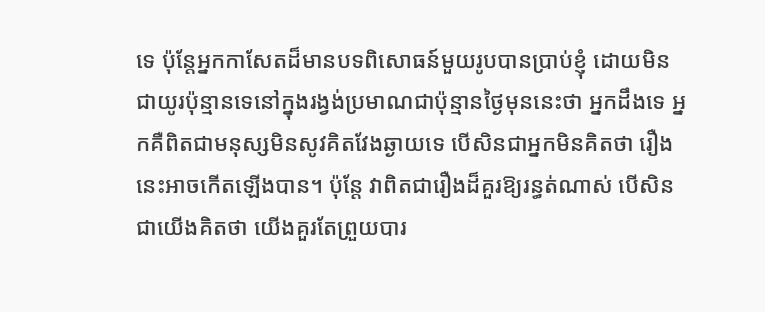ទេ ប៉ុន្តែអ្នកកាសែតដ៏មានបទពិសោធន៍មួយរូបបានប្រាប់ខ្ញុំ ដោយមិនជាយូរប៉ុន្មានទេនៅក្នុងរង្វង់ប្រមាណជាប៉ុន្មានថ្ងៃមុននេះថា អ្នកដឹងទេ អ្នកគឺពិតជាមនុស្សមិនសូវគិតវែងឆ្ងាយទេ បើសិនជាអ្នកមិនគិតថា រឿងនេះអាចកើតឡើងបាន។ ប៉ុន្តែ វាពិតជារឿងដ៏គួរឱ្យរន្ធត់ណាស់ បើសិនជាយើងគិតថា យើងគួរតែព្រួយបារ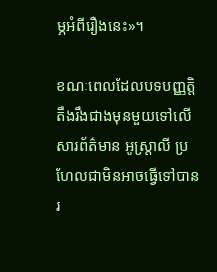ម្ភអំពីរឿងនេះ»។

ខណៈពេលដែលបទបញ្ញត្តិតឹងរឹងជាងមុនមួយទៅលើសារព័ត៌មាន អូស្រ្តាលី ប្រហែលជាមិនអាចធ្វើទៅបាន រ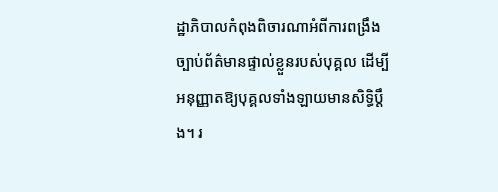ដ្ឋាភិបាលកំពុងពិចារណាអំពីការពង្រឹងច្បាប់ព័ត៌មានផ្ទាល់ខ្លួនរបស់បុគ្គល ដើម្បីអនុញ្ញាតឱ្យបុគ្គលទាំងឡាយមានសិទ្ធិប្តឹង។ រ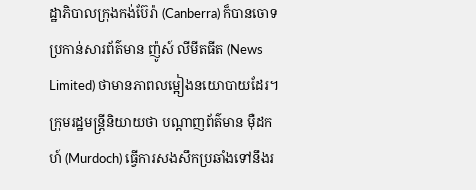ដ្ឋាភិបាលក្រុងកង់ប៊ែរ៉ា (Canberra) ក៏បានចោទប្រកាន់សារព័ត៌មាន ញ៉ូស៍ លីមីតធីត (News Limited) ថាមានភាពលម្អៀងនយោបាយដែរ។ ក្រុមរដ្ឋមន្រ្តីនិយាយថា បណ្តាញព័ត៌មាន ម៉ឺដកហ៍ (Murdoch) ធ្វើការសងសឹកប្រឆាំងទៅនឹងរ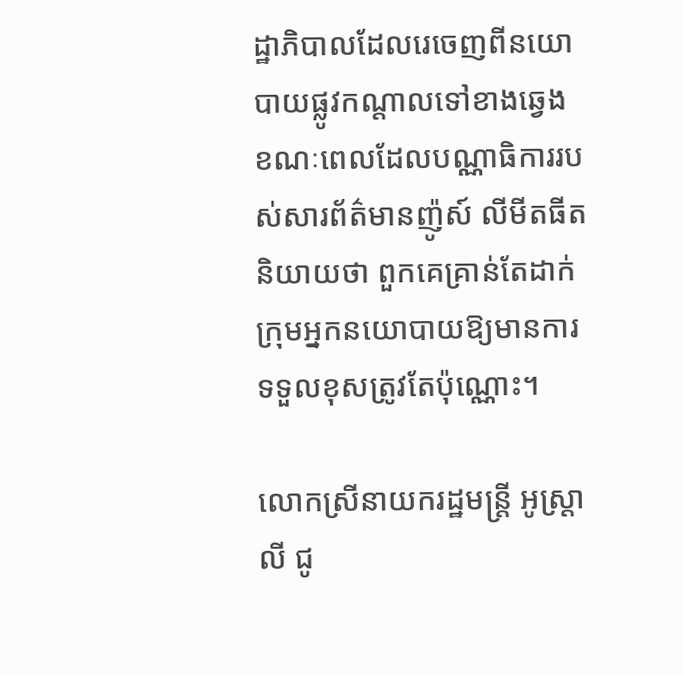ដ្ឋាភិបាលដែលរេចេញពីនយោបាយផ្លូវកណ្តាលទៅខាងឆ្វេង ខណៈពេលដែលបណ្ណាធិការរបស់សារព័ត៌មានញ៉ូស៍ លីមីតធីត និយាយថា ពួកគេគ្រាន់តែដាក់ក្រុមអ្នកនយោបាយឱ្យមានការទទួលខុសត្រូវតែប៉ុណ្ណោះ។

លោកស្រីនាយករដ្ឋមន្រ្តី អូស្រ្តាលី ជូ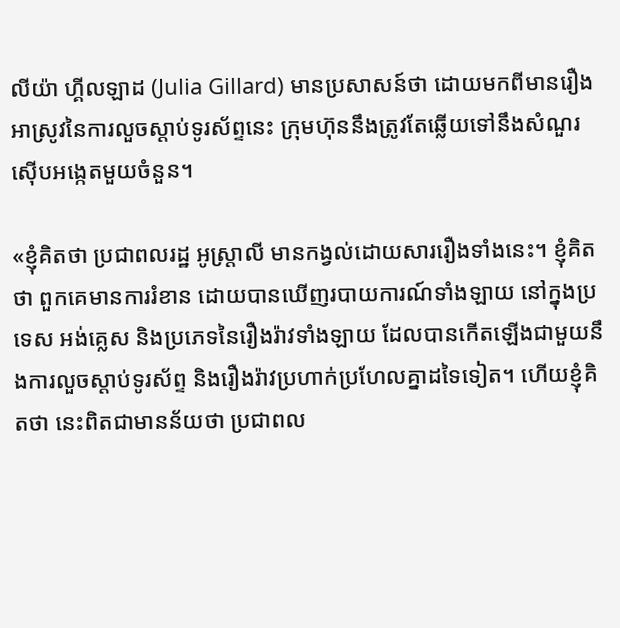លីយ៉ា ហ្គីលឡាដ (Julia Gillard) មានប្រសាសន៍ថា ដោយមកពីមានរឿងអាស្រូវនៃការលួចស្តាប់ទូរស័ព្ទនេះ ក្រុមហ៊ុននឹងត្រូវតែឆ្លើយទៅនឹងសំណួរស៊ើបអង្កេតមួយចំនួន។

«ខ្ញុំគិតថា ប្រជាពលរដ្ឋ អូស្រ្តាលី មានកង្វល់ដោយសាររឿងទាំងនេះ។ ខ្ញុំគិតថា ពួកគេមានការរំខាន ដោយបានឃើញរបាយការណ៍ទាំងឡាយ នៅក្នុងប្រទេស អង់គ្លេស និងប្រភេទនៃរឿងរ៉ាវទាំងឡាយ ដែលបានកើតឡើងជាមួយនឹងការលួចស្តាប់ទូរស័ព្ទ និងរឿងរ៉ាវប្រហាក់ប្រហែលគ្នាដទៃទៀត។ ហើយខ្ញុំគិតថា នេះពិតជាមានន័យថា ប្រជាពល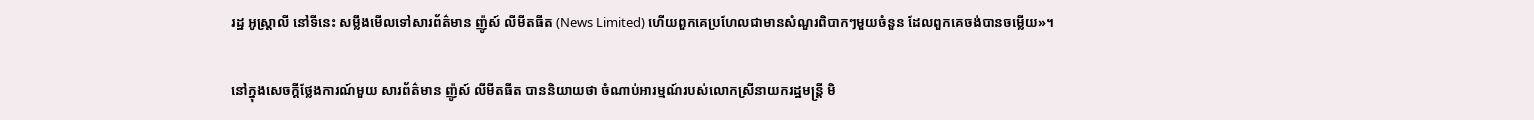រដ្ឋ អូស្រ្តាលី នៅទីនេះ សម្លឹងមើលទៅសារព័ត៌មាន ញ៉ូស៍ លីមីតធីត (News Limited) ហើយពួកគេប្រហែលជាមានសំណួរពិបាកៗមួយចំនួន ដែលពួកគេចង់បានចម្លើយ»។

នៅក្នុងសេចក្តីថ្លែងការណ៍មួយ សារព័ត៌មាន ញ៉ូស៍ លីមីតធីត បាននិយាយថា ចំណាប់អារម្មណ៍របស់លោកស្រីនាយករដ្ឋមន្រ្តី មិ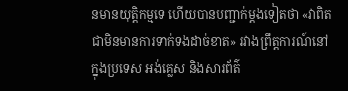នមានយុត្តិកម្មទេ ហើយបានបញ្ជាក់ម្តងទៀតថា «វាពិតជាមិនមានការទាក់ទងដាច់ខាត» រវាងព្រឹត្តការណ៍នៅក្នុងប្រទេស អង់គ្លេស និងសារព័ត៌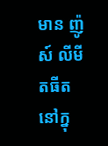មាន ញ៉ូស៍ លីមីតធីត នៅក្នុ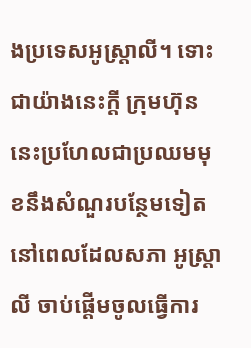ងប្រទេសអូស្រ្តាលី។ ទោះជាយ៉ាងនេះក្តី ក្រុមហ៊ុននេះប្រហែលជាប្រឈមមុខនឹងសំណួរបន្ថែមទៀត នៅពេលដែលសភា អូស្រ្តាលី ចាប់ផ្តើមចូលធ្វើការ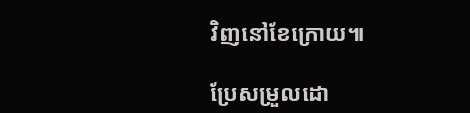វិញនៅខែក្រោយ៕

ប្រែសម្រួលដោ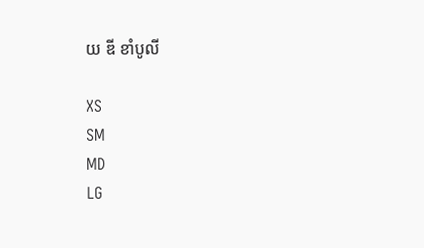យ ឌី ខាំបូលី

XS
SM
MD
LG